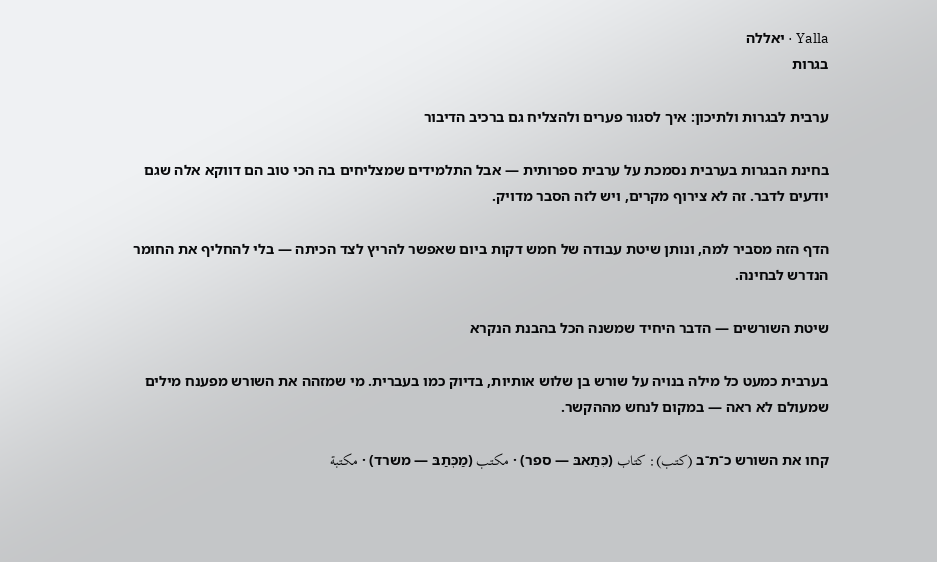Yalla · יאללה
בגרות

ערבית לבגרות ולתיכון: איך לסגור פערים ולהצליח גם ברכיב הדיבור

בחינת הבגרות בערבית נסמכת על ערבית ספרותית — אבל התלמידים שמצליחים בה הכי טוב הם דווקא אלה שגם יודעים לדבר. זה לא צירוף מקרים, ויש לזה הסבר מדויק.

הדף הזה מסביר למה, ונותן שיטת עבודה של חמש דקות ביום שאפשר להריץ לצד הכיתה — בלי להחליף את החומר הנדרש לבחינה.

שיטת השורשים — הדבר היחיד שמשנה הכל בהבנת הנקרא

בערבית כמעט כל מילה בנויה על שורש בן שלוש אותיות, בדיוק כמו בעברית. מי שמזהה את השורש מפענח מילים שמעולם לא ראה — במקום לנחש מההקשר.

קחו את השורש כ־ת־ב (كتب): كتاب (כִּתַאבּ — ספר) · مكتب (מַכְּתַבּ — משרד) · مكتبة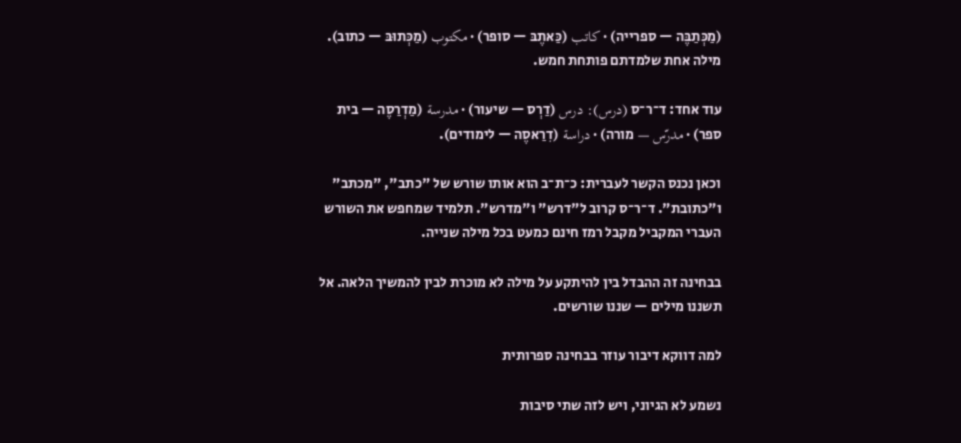(מַכְּתַבֶּה — ספרייה) · كاتب (כַּאתֶבּ — סופר) · مكتوب (מַכְּתוּבּ — כתוב). מילה אחת שלמדתם פותחת חמש.

עוד אחד: ד־ר־ס (درس): درس (דַרְס — שיעור) · مدرسة (מַדְרַסֶה — בית ספר) · مدرّس — מורה) · دراسة (דִרַאסֶה — לימודים).

וכאן נכנס הקשר לעברית: כ־ת־ב הוא אותו שורש של "כתב", "מכתב" ו"כתובת". ד־ר־ס קרוב ל"דרש" ו"מדרש". תלמיד שמחפש את השורש העברי המקביל מקבל רמז חינם כמעט בכל מילה שנייה.

בבחינה זה ההבדל בין להיתקע על מילה לא מוכרת לבין להמשיך הלאה. אל תשננו מילים — שננו שורשים.

למה דווקא דיבור עוזר בבחינה ספרותית

נשמע לא הגיוני, ויש לזה שתי סיבות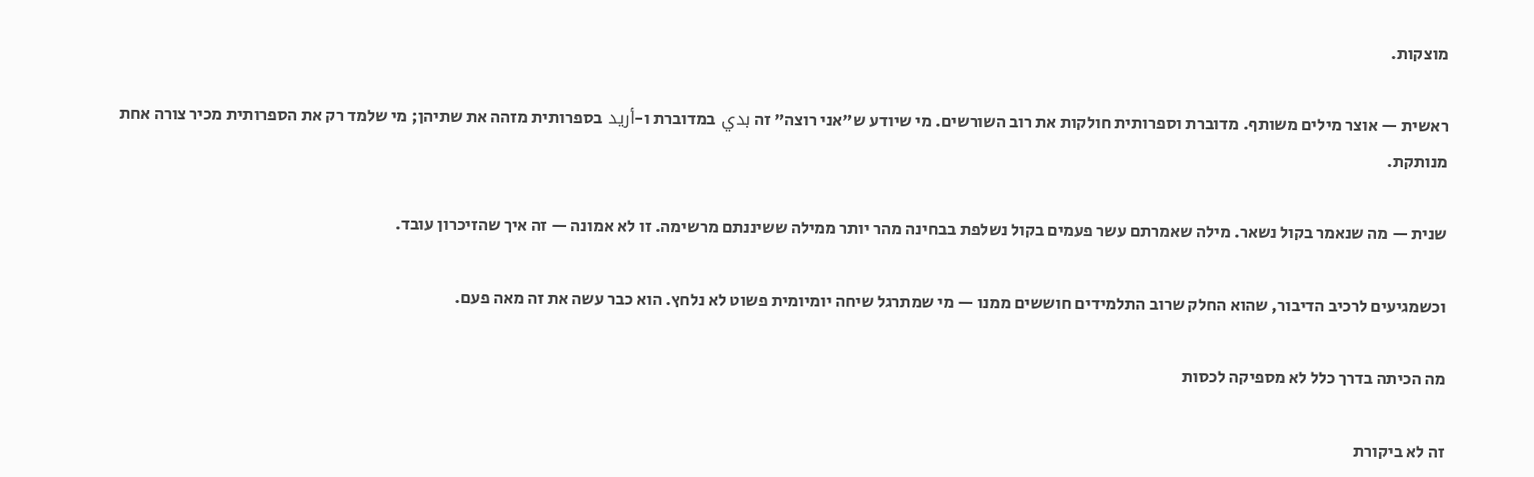מוצקות.

ראשית — אוצר מילים משותף. מדוברת וספרותית חולקות את רוב השורשים. מי שיודע ש"אני רוצה" זה بدي במדוברת ו-أريد בספרותית מזהה את שתיהן; מי שלמד רק את הספרותית מכיר צורה אחת מנותקת.

שנית — מה שנאמר בקול נשאר. מילה שאמרתם עשר פעמים בקול נשלפת בבחינה מהר יותר ממילה ששיננתם מרשימה. זו לא אמונה — זה איך שהזיכרון עובד.

וכשמגיעים לרכיב הדיבור, שהוא החלק שרוב התלמידים חוששים ממנו — מי שמתרגל שיחה יומיומית פשוט לא נלחץ. הוא כבר עשה את זה מאה פעם.

מה הכיתה בדרך כלל לא מספיקה לכסות

זה לא ביקורת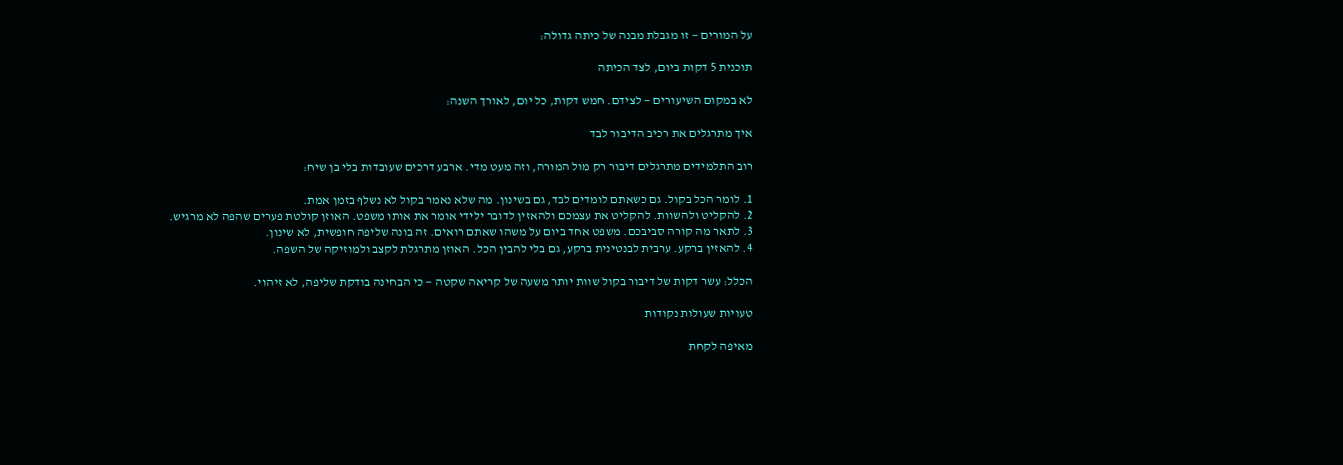על המורים — זו מגבלת מבנה של כיתה גדולה:

תוכנית 5 דקות ביום, לצד הכיתה

לא במקום השיעורים — לצידם. חמש דקות, כל יום, לאורך השנה:

איך מתרגלים את רכיב הדיבור לבד

רוב התלמידים מתרגלים דיבור רק מול המורה, וזה מעט מדי. ארבע דרכים שעובדות בלי בן שיח:

1. לומר הכל בקול. גם כשאתם לומדים לבד, גם בשינון. מה שלא נאמר בקול לא נשלף בזמן אמת.
2. להקליט ולהשוות. להקליט את עצמכם ולהאזין לדובר ילידי אומר את אותו משפט. האוזן קולטת פערים שהפה לא מרגיש.
3. לתאר מה קורה סביבכם. משפט אחד ביום על משהו שאתם רואים. זה בונה שליפה חופשית, לא שינון.
4. להאזין ברקע. ערבית לבנטינית ברקע, גם בלי להבין הכל. האוזן מתרגלת לקצב ולמוזיקה של השפה.

הכלל: עשר דקות של דיבור בקול שוות יותר משעה של קריאה שקטה — כי הבחינה בודקת שליפה, לא זיהוי.

טעויות שעולות נקודות

מאיפה לקחת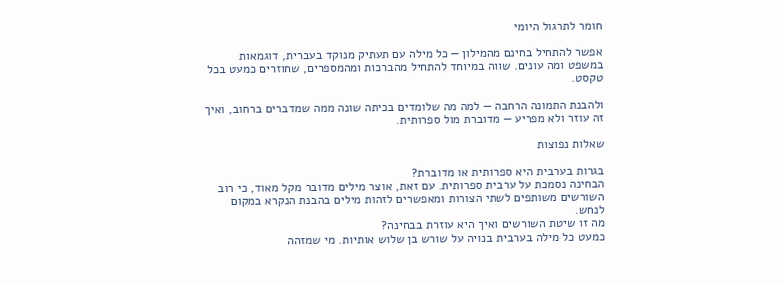חומר לתרגול היומי

אפשר להתחיל בחינם מהמילון — כל מילה עם תעתיק מנוקד בעברית, דוגמאות במשפט ומה עונים. שווה במיוחד להתחיל מהברכות ומהמספרים, שחוזרים כמעט בכל טקסט.

ולהבנת התמונה הרחבה — למה מה שלומדים בכיתה שונה ממה שמדברים ברחוב, ואיך זה עוזר ולא מפריע — מדוברת מול ספרותית.

שאלות נפוצות

בגרות בערבית היא ספרותית או מדוברת?
הבחינה נסמכת על ערבית ספרותית. עם זאת, אוצר מילים מדובר מקל מאוד, כי רוב השורשים משותפים לשתי הצורות ומאפשרים לזהות מילים בהבנת הנקרא במקום לנחש.
מה זו שיטת השורשים ואיך היא עוזרת בבחינה?
כמעט כל מילה בערבית בנויה על שורש בן שלוש אותיות. מי שמזהה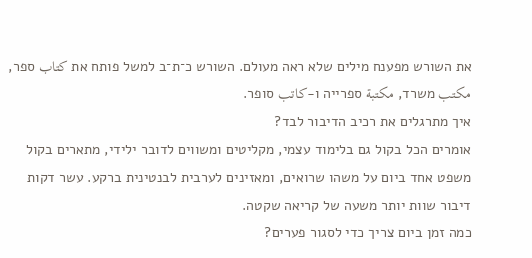את השורש מפענח מילים שלא ראה מעולם. השורש כ־ת־ב למשל פותח את كتاب ספר, مكتب משרד, مكتبة ספרייה ו-كاتب סופר.
איך מתרגלים את רכיב הדיבור לבד?
אומרים הכל בקול גם בלימוד עצמי, מקליטים ומשווים לדובר ילידי, מתארים בקול משפט אחד ביום על משהו שרואים, ומאזינים לערבית לבנטינית ברקע. עשר דקות דיבור שוות יותר משעה של קריאה שקטה.
כמה זמן ביום צריך כדי לסגור פערים?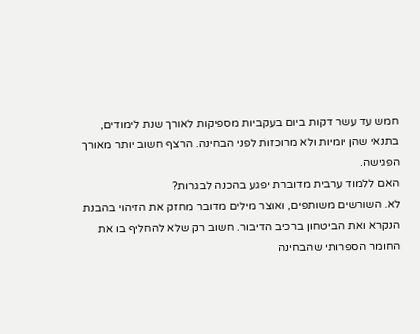חמש עד עשר דקות ביום בעקביות מספיקות לאורך שנת לימודים, בתנאי שהן יומיות ולא מרוכזות לפני הבחינה. הרצף חשוב יותר מאורך הפגישה.
האם ללמוד ערבית מדוברת יפגע בהכנה לבגרות?
לא. השורשים משותפים, ואוצר מילים מדובר מחזק את הזיהוי בהבנת הנקרא ואת הביטחון ברכיב הדיבור. חשוב רק שלא להחליף בו את החומר הספרותי שהבחינה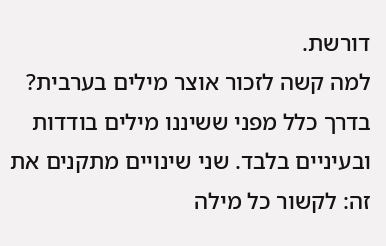דורשת.
למה קשה לזכור אוצר מילים בערבית?
בדרך כלל מפני ששיננו מילים בודדות ובעיניים בלבד. שני שינויים מתקנים את זה: לקשור כל מילה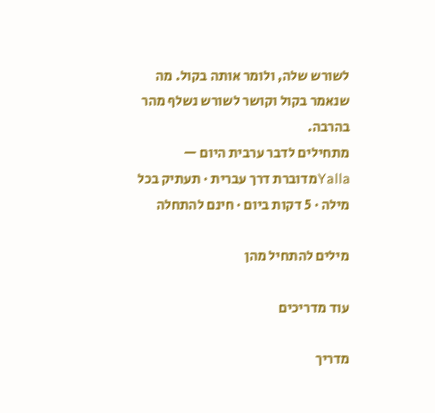לשורש שלה, ולומר אותה בקול. מה שנאמר בקול וקושר לשורש נשלף מהר בהרבה.
מתחילים לדבר ערבית היום — Yallaמדוברת דרך עברית · תעתיק בכל מילה · 5 דקות ביום · חינם להתחלה

מילים להתחיל מהן

עוד מדריכים

מדריך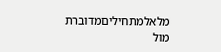מלאלמתחיליםמדוברת מול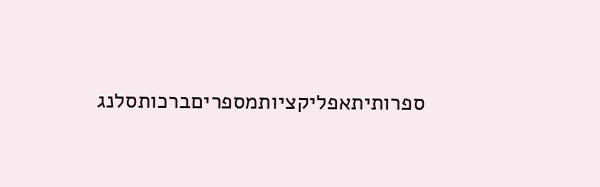ספרותיתאפליקציותמספריםברכותסלנג